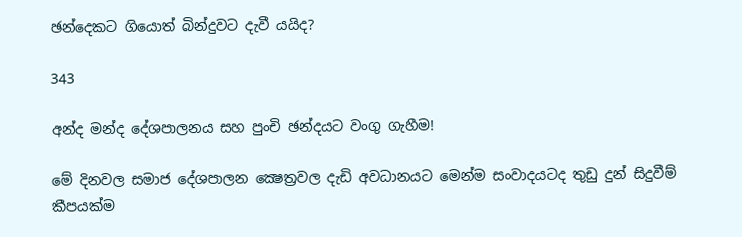ඡන්දෙකට ගියොත් බින්දුවට දැවී යයිද?

343

අන්ද මන්ද දේශපාලනය සහ පුංචි ඡන්දයට වංගු ගැහීම!

මේ දිනවල සමාජ දේශපාලන ක්‍ෂෙත්‍රවල දැඩි අවධානයට මෙන්ම සංවාදයටද තුඩු දුන් සිදුවීම් කීපයක්ම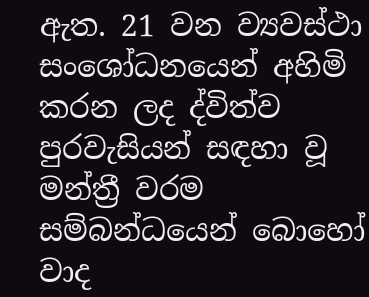ඇත. 21 වන ව්‍යවස්ථා සංශෝධනයෙන් අහිමි කරන ලද ද්විත්ව පුරවැසියන් සඳහා වූ මන්ත්‍රී වරම සම්බන්ධයෙන් බොහෝ වාද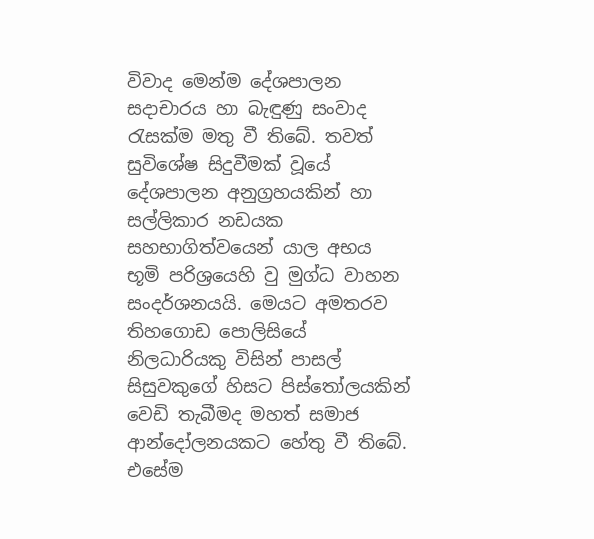විවාද මෙන්ම දේශපාලන සදාචාරය හා බැඳුණු සංවාද රැසක්ම මතු වී තිබේ. තවත් සුවිශේෂ සිදුවීමක් වූයේ දේශපාලන අනුග්‍රහයකින් හා සල්ලිකාර නඩයක සහභාගිත්වයෙන් යාල අභය භූමි පරිශ්‍රයෙහි වු මුග්ධ වාහන සංදර්ශනයයි. මෙයට අමතරව තිහගොඩ පොලිසියේ නිලධාරියකු විසින් පාසල් සිසුවකුගේ හිසට පිස්තෝලයකින් වෙඩි තැබීමද මහත් සමාජ ආන්දෝලනයකට හේතු වී තිබේ. එසේම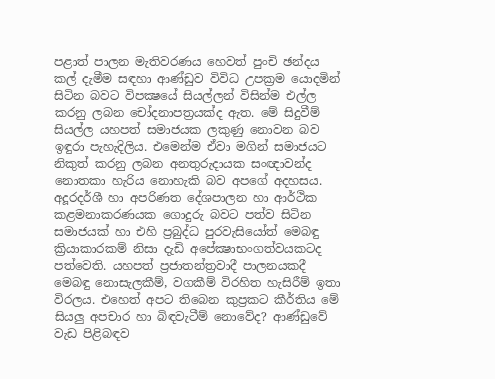පළාත් පාලන මැතිවරණය හෙවත් පුංචි ඡන්දය කල් දැමීම සඳහා ආණ්ඩුව විවිධ උපක්‍රම යොදමින් සිටින බවට විපක්‍ෂයේ සියල්ලන් විසින්ම එල්ල කරනු ලබන චෝදනාපත්‍රයක්ද ඇත. මේ සිදුවීම් සියල්ල යහපත් සමාජයක ලකුණු නොවන බව ඉඳුරා පැහැදිලිය. එමෙන්ම ඒවා මගින් සමාජයට නිකුත් කරනු ලබන අනතුරුදායක සංඥාවන්ද නොතකා හැරිය නොහැකි බව අපගේ අදහසය. අදූරදර්ශී හා අපරිණත දේශපාලන හා ආර්ථික කළමනාකරණයක ගොදුරු බවට පත්ව සිටින සමාජයක් හා එහි ප්‍රබුද්ධ පුරවැසියෝත් මෙබඳු ක්‍රියාකාරකම් නිසා දැඩි අපේක්‍ෂාභංගත්වයකටද පත්වෙති. යහපත් ප්‍රජාතන්ත්‍රවාදී පාලනයකදී මෙබඳු නොසැලකීම්, වගකීම් විරහිත හැසිරීම් ඉතා විරලය. එහෙත් අපට තිබෙන කුප්‍රකට කීර්තිය මේ සියලු අපචාර හා බිඳවැටීම් නොවේද? ආණ්ඩුවේ වැඩ පිළිබඳව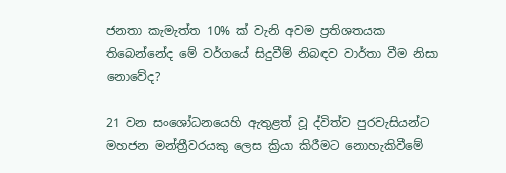ජනතා කැමැත්ත 10% ක් වැනි අවම ප්‍රතිශතයක තිබෙන්නේද මේ වර්ගයේ සිදුවීම් නිබඳව වාර්තා වීම නිසා නොවේද?

21 වන සංශෝධනයෙහි ඇතුළත් වූ ද්විත්ව පුරවැසියන්ට මහජන මන්ත්‍රීවරයකු ලෙස ක්‍රියා කිරීමට නොහැකිවීමේ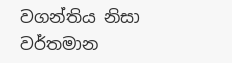වගන්තිය නිසා වර්තමාන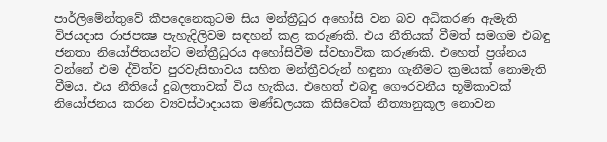පාර්ලිමේන්තුවේ කීපදෙනෙකුටම සිය මන්ත්‍රීධුර අහෝසි වන බව අධිකරණ ඇමැති විජයදාස රාජපක්‍ෂ පැහැදිලිවම සඳහන් කළ කරුණකි. එය නීතියක් වීමත් සමගම එබඳු ජනතා නියෝජිතයන්ට මන්ත්‍රීධුරය අහෝසිවීම ස්වභාවික කරුණකි. එහෙත් ප්‍රශ්නය වන්නේ එම ද්විත්ව පුරවැසිභාවය සහිත මන්ත්‍රීවරුන් හඳුනා ගැනීමට ක්‍රමයක් නොමැති වීමය. එය නීතියේ දුබලතාවක් විය හැකිය. එහෙත් එබඳු ගෞරවනීය භූමිකාවක් නියෝජනය කරන ව්‍යවස්ථාදායක මණ්ඩලයක කිසිවෙක් නීත්‍යානුකූල නොවන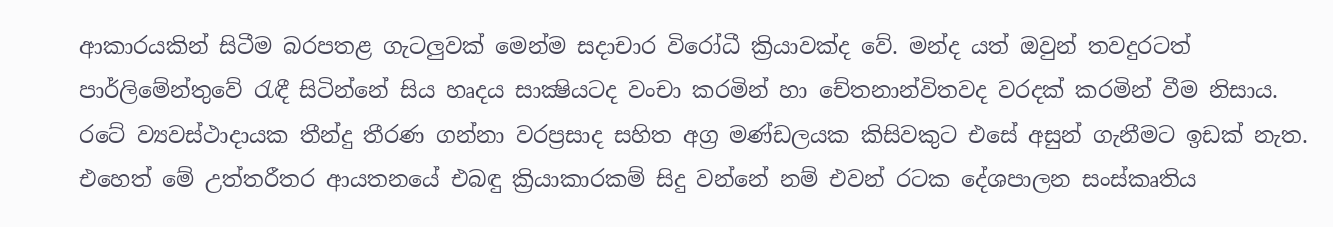ආකාරයකින් සිටීම බරපතළ ගැටලුවක් මෙන්ම සදාචාර විරෝධී ක්‍රියාවක්ද වේ. මන්ද යත් ඔවුන් තවදුරටත් පාර්ලිමේන්තුවේ රැඳී සිටින්නේ සිය හෘදය සාක්‍ෂියටද වංචා කරමින් හා චේතනාන්විතවද වරදක් කරමින් වීම නිසාය. රටේ ව්‍යවස්ථාදායක තීන්දු තීරණ ගන්නා වරප්‍රසාද සහිත අග්‍ර මණ්ඩලයක කිසිවකුට එසේ අසුන් ගැනීමට ඉඩක් නැත. එහෙත් මේ උත්තරීතර ආයතනයේ එබඳු ක්‍රියාකාරකම් සිදු වන්නේ නම් එවන් රටක දේශපාලන සංස්කෘතිය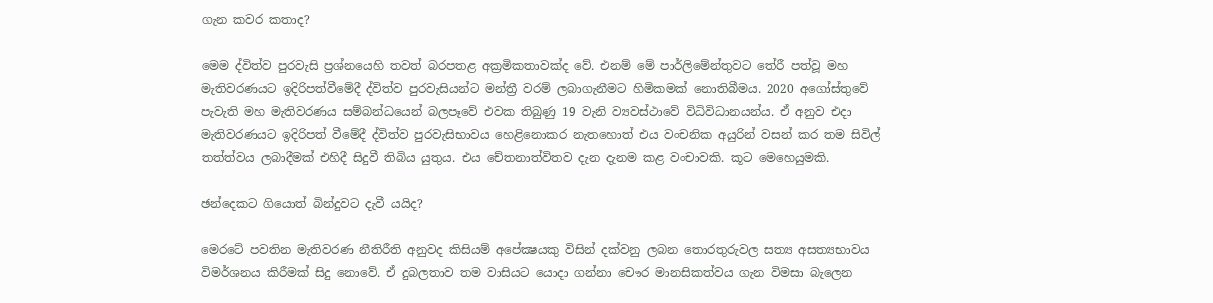ගැන කවර කතාද?

මෙම ද්විත්ව පුරවැසි ප්‍රශ්නයෙහි තවත් බරපතළ අක්‍රමිකතාවක්ද වේ. එනම් මේ පාර්ලිමේන්තුවට තේරී පත්වූ මහ මැතිවරණයට ඉදිරිපත්වීමේදී ද්විත්ව පුරවැසියන්ට මන්ත්‍රී වරම් ලබාගැනීමට හිමිකමක් නොතිබීමය. 2020 අගෝස්තුවේ පැවැති මහ මැතිවරණය සම්බන්ධයෙන් බලපෑවේ එවක තිබුණු 19 වැනි ව්‍යවස්ථාවේ විධිවිධානයන්ය. ඒ අනුව එදා මැතිවරණයට ඉදිරිපත් වීමේදී ද්විත්ව පුරවැසිභාවය හෙළිනොකර නැතහොත් එය වංචනික අයුරින් වසන් කර තම සිවිල් තත්ත්වය ලබාදීමක් එහිදී සිදුවී තිබිය යුතුය. එය චේතනාත්විතව දැන දැනම කළ වංචාවකි. කූට මෙහෙයුමකි.

ඡන්දෙකට ගියොත් බින්දුවට දැවී යයිද?

මෙරටේ පවතින මැතිවරණ නීතිරීති අනුවද කිසියම් අපේක්‍ෂයකු විසින් දක්වනු ලබන තොරතුරුවල සත්‍ය අසත්‍යභාවය විමර්ශනය කිරීමක් සිදු නොවේ. ඒ දුබලතාව තම වාසියට යොදා ගන්නා චෞර මානසිකත්වය ගැන විමසා බැලෙන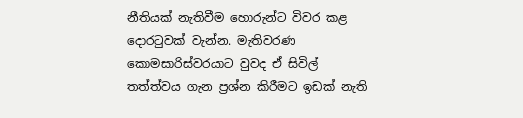නීතියක් නැතිවීම හොරුන්ට විවර කළ දොරටුවක් වැන්න. මැතිවරණ කොමසාරිස්වරයාට වුවද ඒ සිවිල් තත්ත්වය ගැන ප්‍රශ්න කිරීමට ඉඩක් නැති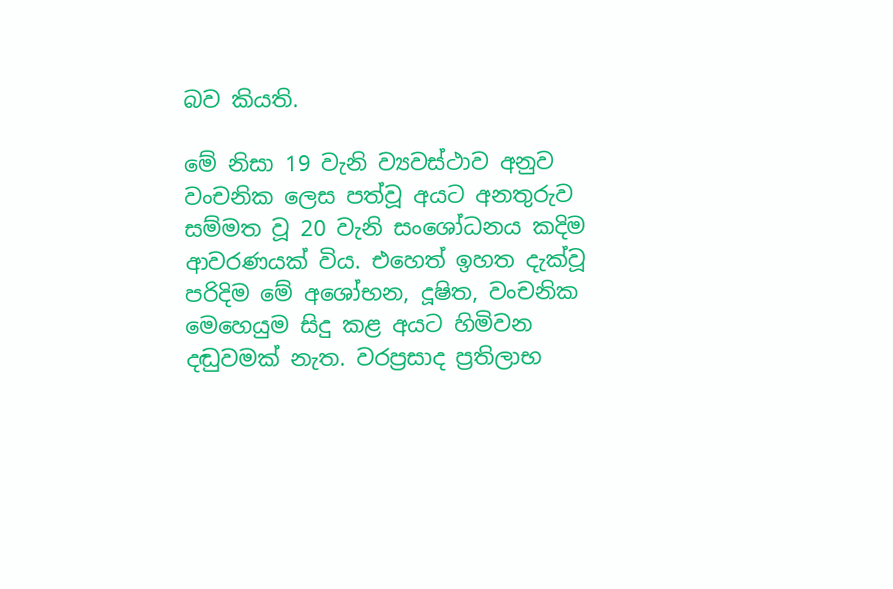බව කියති.

මේ නිසා 19 වැනි ව්‍යවස්ථාව අනුව වංචනික ලෙස පත්වූ අයට අනතුරුව සම්මත වූ 20 වැනි සංශෝධනය කදිම ආවරණයක් විය. එහෙත් ඉහත දැක්වූ පරිදිම මේ අශෝභන, දූෂිත, වංචනික මෙහෙයුම සිදු කළ අයට හිමිවන දඬුවමක් නැත. වරප්‍රසාද ප්‍රතිලාභ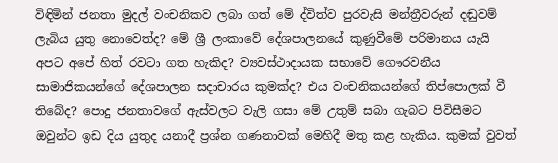විඳිමින් ජනතා මුදල් වංචනිකව ලබා ගත් මේ ද්විත්ව පුරවැසි මන්ත්‍රීවරුන් දඬුවම් ලැබිය යුතු නොවෙත්ද? මේ ශ්‍රී ලංකාවේ දේශපාලනයේ කුණුවීමේ පරිමානය යැයි අපට අපේ හිත් රවටා ගත හැකිද? ව්‍යවස්ථාදායක සභාවේ ගෞරවනීය සාමාජිකයන්ගේ දේශපාලන සදාචාරය කුමක්ද? එය වංචනිකයන්ගේ තිප්පොලක් වී තිබේද? පොදු ජනතාවගේ ඇස්වලට වැලි ගසා මේ උතුම් සබා ගැබට පිවිසීමට ඔවුන්ට ඉඩ දිය යුතුද යනාදී ප්‍රශ්න ගණනාවක් මෙහිදී මතු කළ හැකිය. කුමක් වුවත්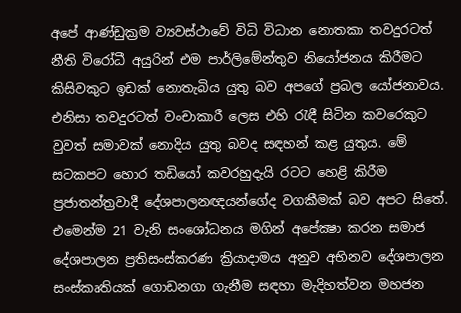අපේ ආණ්ඩුක්‍රම ව්‍යවස්ථාවේ විධි විධාන නොතකා තවදුරටත් නීති විරෝධී අයුරින් එම පාර්ලිමේන්තුව නියෝජනය කිරීමට කිසිවකුට ඉඩක් නොතැබිය යුතු බව අපගේ ප්‍රබල යෝජනාවය. එනිසා තවදුරටත් වංචාකාරී ලෙස එහි රැඳී සිටින කවරෙකුට වුවත් සමාවක් නොදිය යුතු බවද සඳහන් කළ යුතුය. මේ සටකපට හොර තඩියෝ කවරහුදැයි රටට හෙළි කිරීම ප්‍රජාතන්ත්‍රවාදී දේශපාලනඥයන්ගේද වගකීමක් බව අපට සිතේ. එමෙන්ම 21 වැනි සංශෝධනය මගින් අපේක්‍ෂා කරන සමාජ දේශපාලන ප්‍රතිසංස්කරණ ක්‍රියාදාමය අනුව අභිනව දේශපාලන සංස්කෘතියක් ගොඩනගා ගැනීම සඳහා මැදිහත්වන මහජන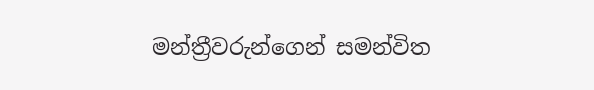මන්ත්‍රීවරුන්ගෙන් සමන්විත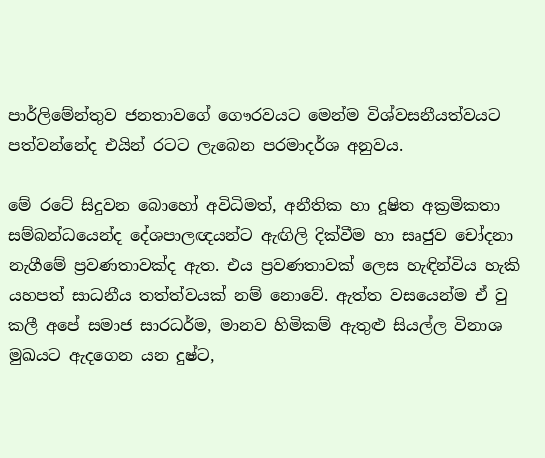පාර්ලිමේන්තුව ජනතාවගේ ගෞරවයට මෙන්ම විශ්වසනීයත්වයට පත්වන්නේද එයින් රටට ලැබෙන පරමාදර්ශ අනුවය.

මේ රටේ සිදුවන බොහෝ අවිධිමත්, අනීතික හා දූෂිත අක්‍රමිකතා සම්බන්ධයෙන්ද දේශපාලඥයන්ට ඇඟිලි දික්වීම හා සෘජුව චෝදනා නැගීමේ ප්‍රවණතාවක්ද ඇත. එය ප්‍රවණතාවක් ලෙස හැඳින්විය හැකි යහපත් සාධනීය තත්ත්වයක් නම් නොවේ. ඇත්ත වසයෙන්ම ඒ වු කලී අපේ සමාජ සාරධර්ම, මානව හිමිකම් ඇතුළු සියල්ල විනාශ මුඛයට ඇදගෙන යන දුෂ්ට,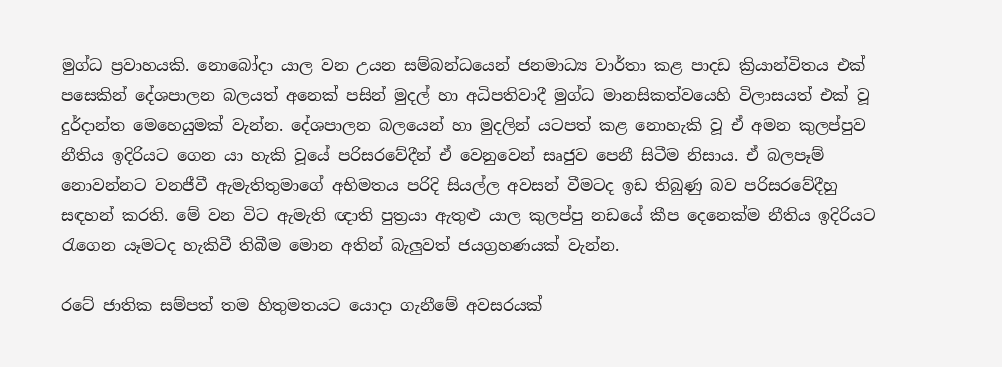මුග්ධ ප්‍රවාහයකි. නොබෝදා යාල වන උයන සම්බන්ධයෙන් ජනමාධ්‍ය වාර්තා කළ පාදඩ ක්‍රියාන්විතය එක් පසෙකින් දේශපාලන බලයත් අනෙක් පසින් මුදල් හා අධිපතිවාදී මුග්ධ මානසිකත්වයෙහි විලාසයත් එක් වූ දුර්දාන්ත මෙහෙයුමක් වැන්න. දේශපාලන බලයෙන් හා මුදලින් යටපත් කළ නොහැකි වූ ඒ අමන කුලප්පුව නීතිය ඉදිරියට ගෙන යා හැකි වූයේ පරිසරවේදීන් ඒ වෙනුවෙන් සෘජුව පෙනී සිටීම නිසාය. ඒ බලපෑම් නොවන්නට වනජීවී ඇමැතිතුමාගේ අභිමතය පරිදි සියල්ල අවසන් වීමටද ඉඩ තිබුණු බව පරිසරවේදීහු සඳහන් කරති. මේ වන විට ඇමැති ඥාති පුත්‍රයා ඇතුළු යාල කුලප්පු නඩයේ කීප දෙනෙක්ම නීතිය ඉදිරියට රැගෙන යෑමටද හැකිවී තිබීම මොන අතින් බැලුවත් ජයග්‍රහණයක් වැන්න.

රටේ ජාතික සම්පත් තම හිතුමතයට යොදා ගැනීමේ අවසරයක්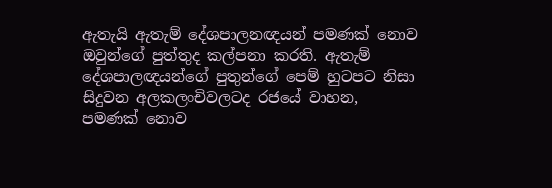ඇතැයි ඇතැම් දේශපාලනඥයන් පමණක් නොව ඔවුන්ගේ පුත්තුද කල්පනා කරති. ඇතැම් දේශපාලඥයන්ගේ පුතුන්ගේ පෙම් හුටපට නිසා සිදුවන අලකලංචිවලටද රජයේ වාහන, පමණක් නොව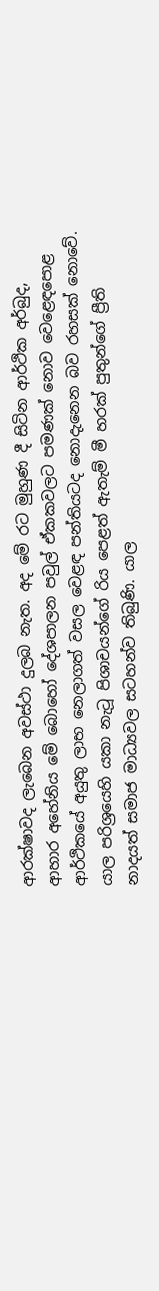ආරක්ෂාවද ලැබෙන අවස්ථා දුලබ නැත. අද මේ රට මුහුණ දී සිටින ආර්ථික අර්බුද, ආහාර අහේනිය මේ බොහෝ දේශපාලන පවුල් ඒකකවලට පමණක් නොව වෙළෙඳපොළ ආර්ථිකයේ අයුතු ලාභ නෙලාගත් වසල වෙළඳ පන්තියටද නොදැනෙන බව රහසක් නොවේ. යාල පරිශ්‍රයෙහි යකා නැටූ පිශාචයන්ගේ රිය පෙළත් ඇතැම් මී හරක් පුතුන්ගේ ප්‍රීති නාදයත් සමාජ මාධ්‍යවල සටහන්ව තිබුණි. යාල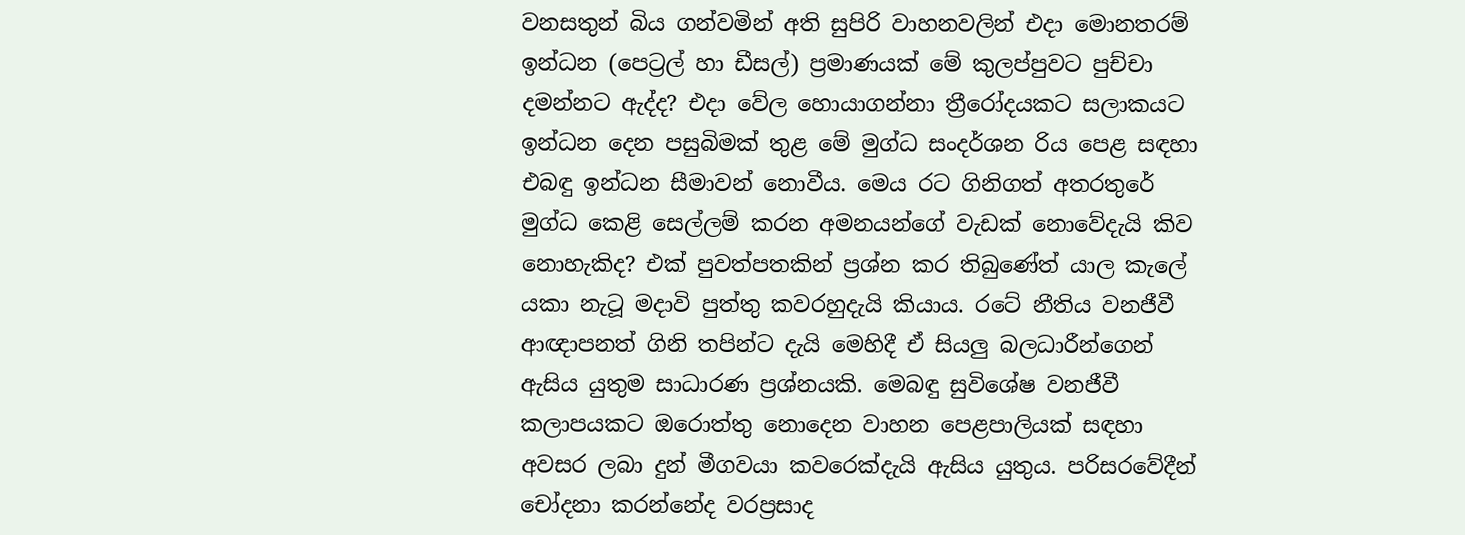වනසතුන් බිය ගන්වමින් අති සුපිරි වාහනවලින් එදා මොනතරම් ඉන්ධන (පෙට්‍රල් හා ඩීසල්) ප්‍රමාණයක් මේ කුලප්පුවට පුච්චා දමන්නට ඇද්ද? එදා වේල හොයාගන්නා ත්‍රීරෝදයකට සලාකයට ඉන්ධන දෙන පසුබිමක් තුළ මේ මුග්ධ සංදර්ශන රිය පෙළ සඳහා එබඳු ඉන්ධන සීමාවන් නොවීය. මෙය රට ගිනිගත් අතරතුරේ මුග්ධ කෙළි සෙල්ලම් කරන අමනයන්ගේ වැඩක් නොවේදැයි කිව නොහැකිද? එක් පුවත්පතකින් ප්‍රශ්න කර තිබුණේත් යාල කැලේ යකා නැටූ මදාවි පුත්තු කවරහුදැයි කියාය. රටේ නීතිය වනජීවී ආඥාපනත් ගිනි තපින්ට දැයි මෙහිදී ඒ සියලු බලධාරීන්ගෙන් ඇසිය යුතුම සාධාරණ ප්‍රශ්නයකි. මෙබඳු සුවිශේෂ වනජීවී කලාපයකට ඔරොත්තු නොදෙන වාහන පෙළපාලියක් සඳහා අවසර ලබා දුන් මීගවයා කවරෙක්දැයි ඇසිය යුතුය. පරිසරවේදීන් චෝදනා කරන්නේද වරප්‍රසාද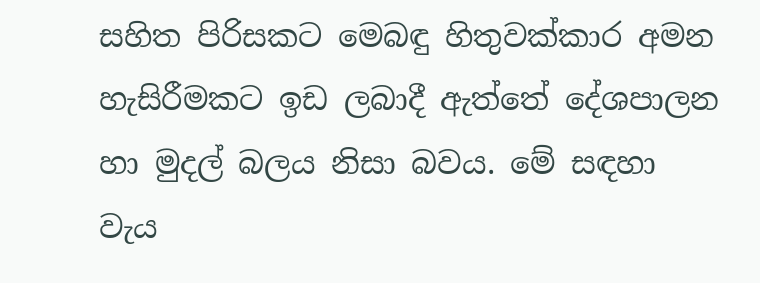සහිත පිරිසකට මෙබඳු හිතුවක්කාර අමන හැසිරීමකට ඉඩ ලබාදී ඇත්තේ දේශපාලන හා මුදල් බලය නිසා බවය. මේ සඳහා වැය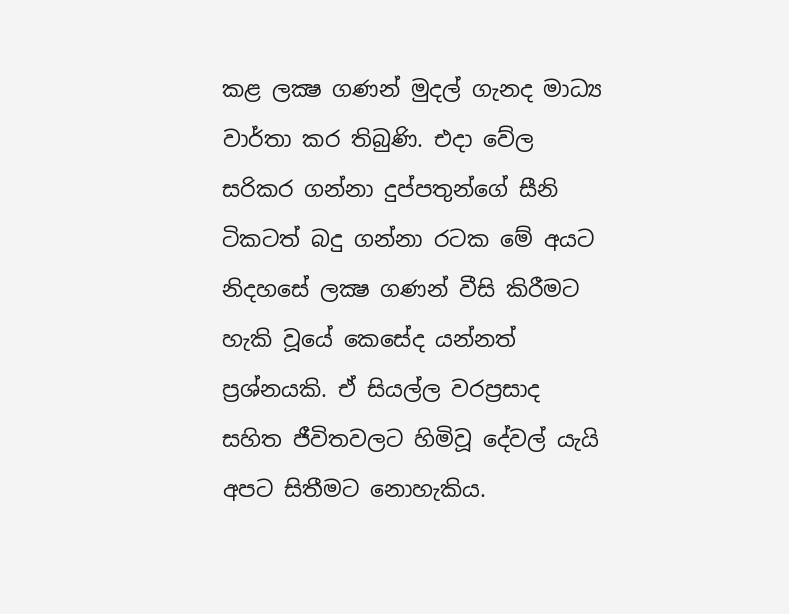කළ ලක්‍ෂ ගණන් මුදල් ගැනද මාධ්‍ය වාර්තා කර තිබුණි. එදා වේල සරිකර ගන්නා දුප්පතුන්ගේ සීනි ටිකටත් බදු ගන්නා රටක මේ අයට නිදහසේ ලක්‍ෂ ගණන් වීසි කිරීමට හැකි වූයේ කෙසේද යන්නත් ප්‍රශ්නයකි. ඒ සියල්ල වරප්‍රසාද සහිත ජීවිතවලට හිමිවූ දේවල් යැයි අපට සිතීමට නොහැකිය.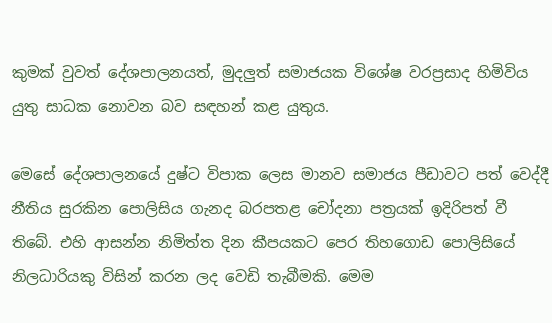කුමක් වුවත් දේශපාලනයත්, මුදලුත් සමාජයක විශේෂ වරප්‍රසාද හිමිවිය යුතු සාධක නොවන බව සඳහන් කළ යුතුය.

මෙසේ දේශපාලනයේ දුෂ්ට විපාක ලෙස මානව සමාජය පීඩාවට පත් වෙද්දී නීතිය සුරකින පොලිසිය ගැනද බරපතළ චෝදනා පත්‍රයක් ඉදිරිපත් වී තිබේ. එහි ආසන්න නිමිත්ත දින කීපයකට පෙර තිහගොඩ පොලිසියේ නිලධාරියකු විසින් කරන ලද වෙඩි තැබීමකි. මෙම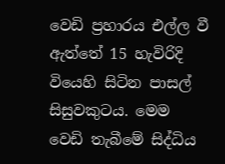වෙඩි ප්‍රහාරය එල්ල වී ඇත්තේ 15 හැවිරිදි වියෙහි සිටින පාසල් සිසුවකුටය. මෙම වෙඩි තැබීමේ සිද්ධිය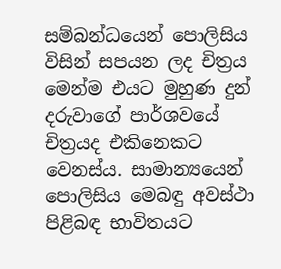සම්බන්ධයෙන් පොලිසිය විසින් සපයන ලද චිත්‍රය මෙන්ම එයට මුහුණ දුන් දරුවාගේ පාර්ශවයේ චිත්‍රයද එකිනෙකට වෙනස්ය. සාමාන්‍යයෙන් පොලිසිය මෙබඳු අවස්ථා පිළිබඳ භාවිතයට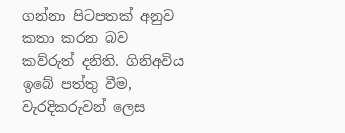ගන්නා පිටපතක් අනුව කතා කරන බව කව්රුත් දනිති. ගිනිඅවිය ඉබේ පත්තු වීම, වැරදිකරුවන් ලෙස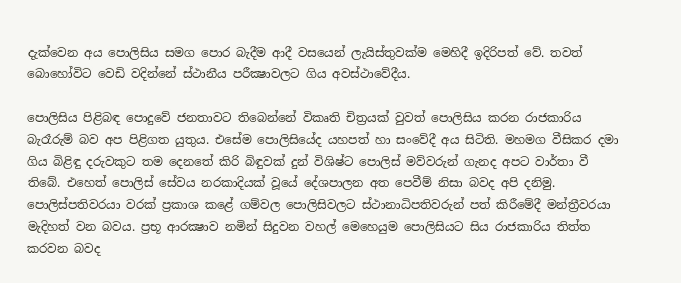දැක්වෙන අය පොලිසිය සමග පොර බැදීම ආදී වසයෙන් ලැයිස්තුවක්ම මෙහිදී ඉදිරිපත් වේ. තවත් බොහෝවිට වෙඩි වදින්නේ ස්ථානීය පරීක්‍ෂාවලට ගිය අවස්ථාවේදීය.

පොලිසිය පිළිබඳ පොදුවේ ජනතාවට තිබෙන්නේ විකෘති චිත්‍රයක් වුවත් පොලිසිය කරන රාජකාරිය බැරෑරුම් බව අප පිළිගත යුතුය. එසේම පොලිසියේද යහපත් හා සංවේදී අය සිටිති. මහමග වීසිකර දමා ගිය බිළිඳු දරුවකුට තම දෙනතේ කිරි බිඳුවක් දුන් විශිෂ්ට පොලිස් මව්වරුන් ගැනද අපට වාර්තා වී තිබේ. එහෙත් පොලිස් සේවය නරකාදියක් වූයේ දේශපාලන අත පෙවීම් නිසා බවද අපි දනිමු. පොලිස්පතිවරයා වරක් ප්‍රකාශ කළේ ගම්වල පොලිසිවලට ස්ථානාධිපතිවරුන් පත් කිරීමේදී මන්ත්‍රීවරයා මැදිහත් වන බවය. ප්‍රභූ ආරක්‍ෂාව නමින් සිදුවන වහල් මෙහෙයුම පොලිසියට සිය රාජකාරිය තිත්ත කරවන බවද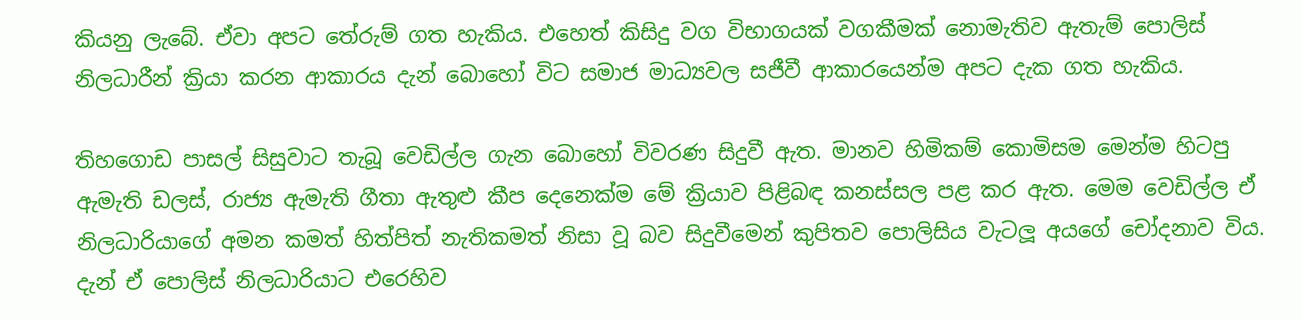කියනු ලැබේ. ඒවා අපට තේරුම් ගත හැකිය. එහෙත් කිසිදු වග විභාගයක් වගකීමක් නොමැතිව ඇතැම් පොලිස් නිලධාරීන් ක්‍රියා කරන ආකාරය දැන් බොහෝ විට සමාජ මාධ්‍යවල සජීවී ආකාරයෙන්ම අපට දැක ගත හැකිය.

තිහගොඩ පාසල් සිසුවාට තැබූ වෙඩිල්ල ගැන බොහෝ විවරණ සිදුවී ඇත. මානව හිමිකම් කොමිසම මෙන්ම හිටපු ඇමැති ඩලස්, රාජ්‍ය ඇමැති ගීතා ඇතුළු කීප දෙනෙක්ම මේ ක්‍රියාව පිළිබඳ කනස්සල පළ කර ඇත. මෙම වෙඩිල්ල ඒ නිලධාරියාගේ අමන කමත් හිත්පිත් නැතිකමත් නිසා වූ බව සිදුවීමෙන් කුපිතව පොලිසිය වැටලූ අයගේ චෝදනාව විය. දැන් ඒ පොලිස් නිලධාරියාට එරෙහිව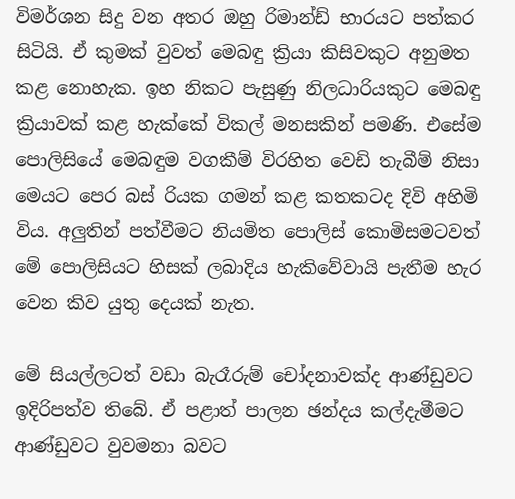විමර්ශන සිදු වන අතර ඔහු රිමාන්ඩ් භාරයට පත්කර සිටියි. ඒ කුමක් වුවත් මෙබඳු ක්‍රියා කිසිවකුට අනුමත කළ නොහැක. ඉහ නිකට පැසුණු නිලධාරියකුට මෙබඳු ක්‍රියාවක් කළ හැක්කේ විකල් මනසකින් පමණි. එසේම පොලිසියේ මෙබඳුම වගකීම් විරහිත වෙඩි තැබීම් නිසා මෙයට පෙර බස් රියක ගමන් කළ කතකටද දිවි අහිමි විය. අලුතින් පත්වීමට නියමිත පොලිස් කොමිසමටවත් මේ පොලිසියට හිසක් ලබාදිය හැකිවේවායි පැතීම හැර වෙන කිව යුතු දෙයක් නැත.

මේ සියල්ලටත් වඩා බැරෑරුම් චෝදනාවක්ද ආණ්ඩුවට ඉදිරිපත්ව තිබේ. ඒ පළාත් පාලන ඡන්දය කල්දැමීමට ආණ්ඩුවට වුවමනා බවට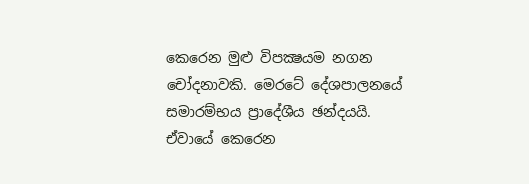කෙරෙන මුළු විපක්‍ෂයම නගන චෝදනාවකි. මෙරටේ දේශපාලනයේ සමාරම්භය ප්‍රාදේශීය ඡන්දයයි. ඒවායේ කෙරෙන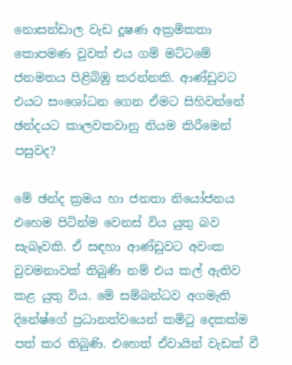නොසන්ඩාල වැඩ දූෂණ අක්‍රමිකතා කොපමණ වුවත් එය ගම් මට්ටමේ ජනමතය පිළිබිඹු කරන්නකි. ආණ්ඩුවට එයට සංශෝධන ගෙන ඒමට සිහිවන්නේ ඡන්දයට කාලවකවානු නියම කිරීමෙන් පසුවද?

මේ ඡන්ද ක්‍රමය හා ජනතා නියෝජනය එහෙම පිටින්ම වෙනස් විය යුතු බව සැබෑවකි. ඒ සඳහා ආණ්ඩුවට අවංක වුවමනාවක් තිබුණි නම් එය කල් ඇතිව කළ යුතු විය. මේ සම්බන්ධව අගමැති දිනේෂ්ගේ ප්‍රධානත්වයෙන් කමිටු දෙකක්ම පත් කර තිබුණි. එහෙත් ඒවායින් වැඩක් වී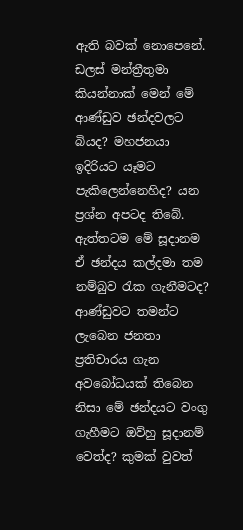ඇති බවක් නොපෙනේ. ඩලස් මන්ත්‍රීතුමා කියන්නාක් මෙන් මේ ආණ්ඩුව ඡන්දවලට බියද? මහජනයා ඉදිරියට යෑමට පැකිලෙන්නෙහිද? යන ප්‍රශ්න අපටද තිබේ. ඇත්තටම මේ සූදානම ඒ ඡන්දය කල්දමා තම නම්බුව රැක ගැනීමටද? ආණ්ඩුවට තමන්ට ලැබෙන ජනතා ප්‍රතිචාරය ගැන අවබෝධයක් තිබෙන නිසා මේ ඡන්දයට වංගු ගැහීමට ඔව්හු සූදානම් වෙත්ද? කුමක් වුවත්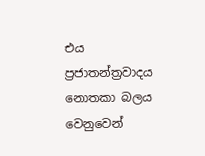එය ප්‍රජාතන්ත්‍රවාදය නොතකා බලය වෙනුවෙන්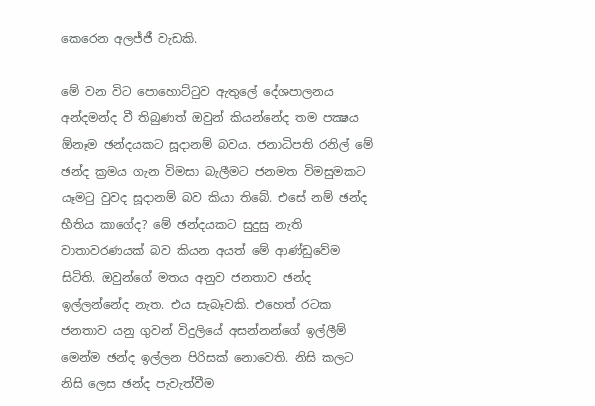කෙරෙන අලජ්ජී වැඩකි.

මේ වන විට පොහොට්ටුව ඇතුලේ දේශපාලනය අන්දමන්ද වී තිබුණත් ඔවුන් කියන්නේද තම පක්‍ෂය ඕනෑම ඡන්දයකට සූදානම් බවය. ජනාධිපති රනිල් මේ ඡන්ද ක්‍රමය ගැන විමසා බැලීමට ජනමත විමසුමකට යෑමටු වුවද සූදානම් බව කියා තිබේ. එසේ නම් ඡන්ද භීතිය කාගේද? මේ ඡන්දයකට සුදුසු නැති වාතාවරණයක් බව කියන අයත් මේ ආණ්ඩුවේම සිටිති. ඔවුන්ගේ මතය අනුව ජනතාව ඡන්ද ඉල්ලන්නේද නැත. එය සැබෑවකි. එහෙත් රටක ජනතාව යනු ගුවන් විදුලියේ අසන්නන්ගේ ඉල්ලීම් මෙන්ම ඡන්ද ඉල්ලන පිරිසක් නොවෙති. නිසි කලට නිසි ලෙස ඡන්ද පැවැත්වීම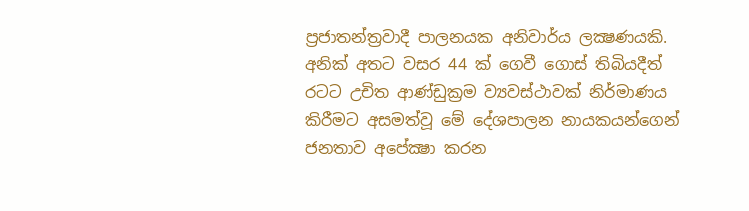ප්‍රජාතන්ත්‍රවාදී පාලනයක අනිවාර්ය ලක්‍ෂණයකි. අනික් අතට වසර 44 ක් ගෙවී ගොස් තිබියදීත් රටට උචිත ආණ්ඩුක්‍රම ව්‍යවස්ථාවක් නිර්මාණය කිරීමට අසමත්වූ මේ දේශපාලන නායකයන්ගෙන් ජනතාව අපේක්‍ෂා කරන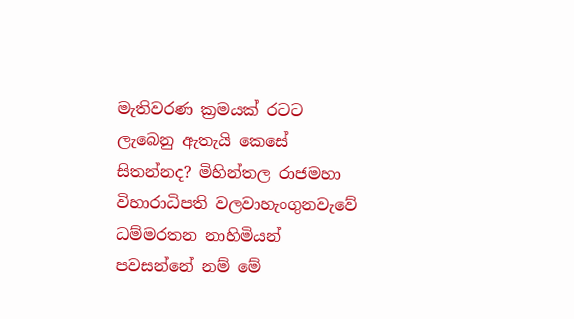මැතිවරණ ක්‍රමයක් රටට ලැබෙනු ඇතැයි කෙසේ සිතන්නද? මිහින්තල රාජමහා විහාරාධිපති වලවාහැංගුනවැවේ ධම්මරතන නාහිමියන් පවසන්නේ නම් මේ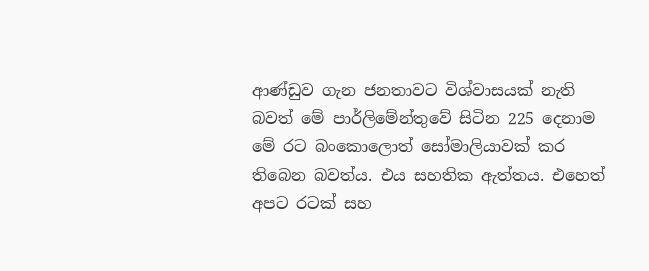ආණ්ඩුව ගැන ජනතාවට විශ්වාසයක් නැති බවත් මේ පාර්ලිමේන්තුවේ සිටින 225 දෙනාම මේ රට බංකොලොත් සෝමාලියාවක් කර තිබෙන බවත්ය. එය සහතික ඇත්තය. එහෙත් අපට රටක් සහ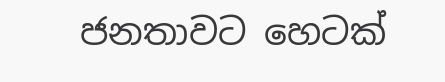ජනතාවට හෙටක්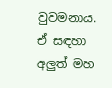වුවමනාය. ඒ සඳහා අලුත් මහ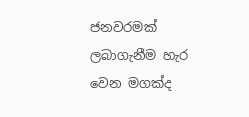ජනවරමක් ලබාගැනීම හැර වෙන මගක්ද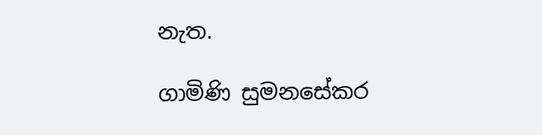නැත.

ගාමිණි සුමනසේකර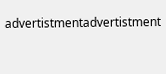advertistmentadvertistment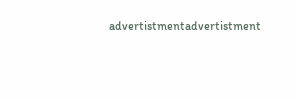advertistmentadvertistment